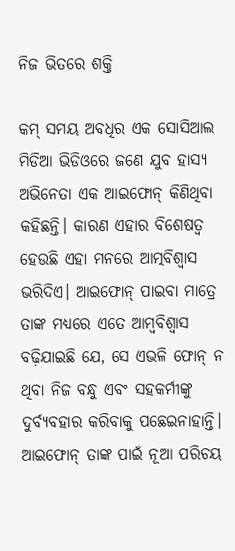ନିଜ ଭିତରେ ଶକ୍ତି

କମ୍‌ ସମୟ ଅବଧିର ଏକ ସୋସିଆଲ ମିଡିଆ ଭିଡିଓରେ ଜଣେ ଯୁବ ହାସ୍ୟ ଅଭିନେତା ଏକ ଆଇଫୋନ୍‌ କିଣିଥିବା କହିଛନ୍ତି। କାରଣ ଏହାର ବିଶେଷତ୍ୱ ହେଉଛି ଏହା ମନରେ ଆତ୍ମବିଶ୍ୱାସ ଭରିଦିଏ। ଆଇଫୋନ୍‌ ପାଇବା ମାତ୍ରେ ତାଙ୍କ ମଧ୍ୟରେ ଏତେ ଆମ୍ବବିଶ୍ୱାସ ବଢ଼ିଯାଇଛି ଯେ, ସେ ଏଭଳି ଫୋନ୍‌ ନ ଥିବା ନିଜ ବନ୍ଧୁ ଏବଂ ସହକର୍ମୀଙ୍କୁ ଦୁର୍ବ୍ୟବହାର କରିବାକୁ ପଛେଇନାହାନ୍ତି। ଆଇଫୋନ୍‌ ତାଙ୍କ ପାଇଁ ନୂଆ ପରିଚୟ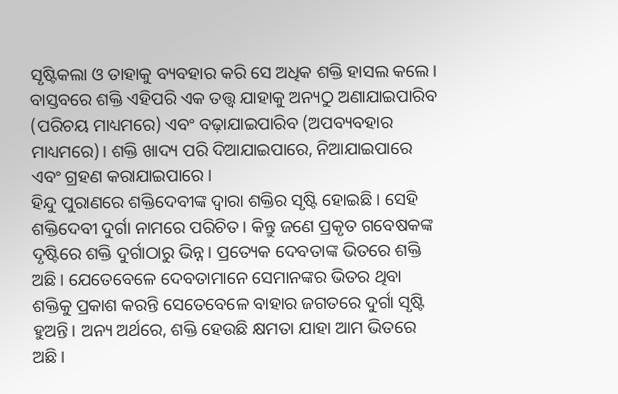ସୃଷ୍ଟିକଲା ଓ ତାହାକୁ ବ୍ୟବହାର କରି ସେ ଅଧିକ ଶକ୍ତି ହାସଲ କଲେ। ବାସ୍ତବରେ ଶକ୍ତି ଏହିପରି ଏକ ତତ୍ତ୍ୱ ଯାହାକୁ ଅନ୍ୟଠୁ ଅଣାଯାଇପାରିବ (ପରିଚୟ ମାଧ୍ୟମରେ) ଏବଂ ବଢ଼ାଯାଇପାରିବ (ଅପବ୍ୟବହାର ମାଧ୍ୟମରେ)। ଶକ୍ତି ଖାଦ୍ୟ ପରି ଦିଆଯାଇପାରେ, ନିଆଯାଇପାରେ ଏବଂ ଗ୍ରହଣ କରାଯାଇପାରେ।
ହିନ୍ଦୁ ପୁରାଣରେ ଶକ୍ତିଦେବୀଙ୍କ ଦ୍ୱାରା ଶକ୍ତିର ସୃଷ୍ଟି ହୋଇଛି। ସେହି ଶକ୍ତିଦେବୀ ଦୁର୍ଗା ନାମରେ ପରିଚିତ। କିନ୍ତୁ ଜଣେ ପ୍ରକୃତ ଗବେଷକଙ୍କ ଦୃଷ୍ଟିରେ ଶକ୍ତି ଦୁର୍ଗାଠାରୁ ଭିନ୍ନ। ପ୍ରତ୍ୟେକ ଦେବତାଙ୍କ ଭିତରେ ଶକ୍ତି ଅଛି। ଯେତେବେଳେ ଦେବତାମାନେ ସେମାନଙ୍କର ଭିତର ଥିବା ଶକ୍ତିକୁ ପ୍ରକାଶ କରନ୍ତି ସେତେବେଳେ ବାହାର ଜଗତରେ ଦୁର୍ଗା ସୃଷ୍ଟି ହୁଅନ୍ତି। ଅନ୍ୟ ଅର୍ଥରେ, ଶକ୍ତି ହେଉଛି କ୍ଷମତା ଯାହା ଆମ ଭିତରେ ଅଛି।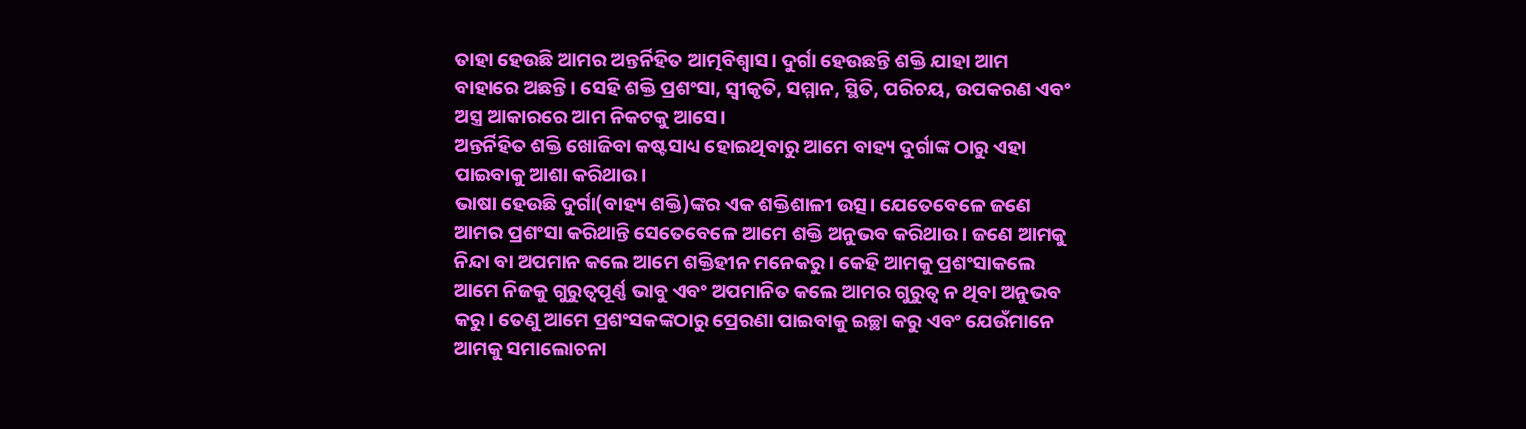ତାହା ହେଉଛି ଆମର ଅନ୍ତର୍ନିହିତ ଆତ୍ମବିଶ୍ୱାସ। ଦୁର୍ଗା ହେଉଛନ୍ତି ଶକ୍ତି ଯାହା ଆମ ବାହାରେ ଅଛନ୍ତି। ସେହି ଶକ୍ତି ପ୍ରଶଂସା, ସ୍ବୀକୃତି, ସମ୍ମାନ, ସ୍ଥିତି, ପରିଚୟ, ଉପକରଣ ଏବଂ ଅସ୍ତ୍ର ଆକାରରେ ଆମ ନିକଟକୁ ଆସେ।
ଅନ୍ତର୍ନିହିତ ଶକ୍ତି ଖୋଜିବା କଷ୍ଟସାଧ୍ୟ ହୋଇଥିବାରୁ ଆମେ ବାହ୍ୟ ଦୁର୍ଗାଙ୍କ ଠାରୁ ଏହା ପାଇବାକୁ ଆଶା କରିଥାଉ।
ଭାଷା ହେଉଛି ଦୁର୍ଗା(ବାହ୍ୟ ଶକ୍ତି)ଙ୍କର ଏକ ଶକ୍ତିଶାଳୀ ଉତ୍ସ। ଯେତେବେଳେ ଜଣେ ଆମର ପ୍ରଶଂସା କରିଥାନ୍ତି ସେତେବେଳେ ଆମେ ଶକ୍ତି ଅନୁଭବ କରିଥାଉ। ଜଣେ ଆମକୁ ନିନ୍ଦା ବା ଅପମାନ କଲେ ଆମେ ଶକ୍ତିହୀନ ମନେକରୁ। କେହି ଆମକୁ ପ୍ରଶଂସାକଲେ ଆମେ ନିଜକୁ ଗୁରୁତ୍ୱପୂର୍ଣ୍ଣ ଭାବୁ ଏବଂ ଅପମାନିତ କଲେ ଆମର ଗୁରୁତ୍ୱ ନ ଥିବା ଅନୁଭବ କରୁ। ତେଣୁ ଆମେ ପ୍ରଶଂସକଙ୍କଠାରୁ ପ୍ରେରଣା ପାଇବାକୁ ଇଚ୍ଛା କରୁ ଏବଂ ଯେଉଁମାନେ ଆମକୁ ସମାଲୋଚନା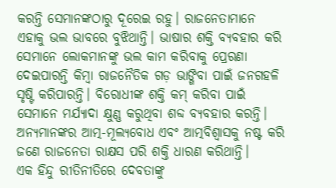କରନ୍ତି ସେମାନଙ୍କଠାରୁ ଦୂରେଇ ରହୁ। ରାଜନେତାମାନେ ଏହାକୁ ଭଲ ଭାବରେ ବୁଝିଥାନ୍ତି। ଭାଷାର ଶକ୍ତି ବ୍ୟବହାର କରି ସେମାନେ ଲୋକମାନଙ୍କୁ ଭଲ କାମ କରିବାକୁ ପ୍ରେରଣା ଦେଇପାରନ୍ତି କିମ୍ବା ରାଜନୈତିକ ଗଡ଼ ଭାଙ୍ଗିବା ପାଇଁ ଜନଗହଳି ସୃଷ୍ଟି କରିପାରନ୍ତି। ବିରୋଧୀଙ୍କ ଶକ୍ତି କମ୍‌ କରିବା ପାଇଁ ସେମାନେ ମର୍ଯ୍ୟାଦା କ୍ଷୁଣ୍ଣ କରୁଥିବା ଶବ୍ଦ ବ୍ୟବହାର କରନ୍ତି। ଅନ୍ୟମାନଙ୍କର ଆତ୍ମ-ମୂଲ୍ୟବୋଧ ଏବଂ ଆତ୍ମବିଶ୍ୱାସକୁ ନଷ୍ଟ କରି ଜଣେ ରାଜନେତା ରାକ୍ଷସ ପରି ଶକ୍ତି ଧାରଣ କରିଥାନ୍ତି।
ଏକ ହିନ୍ଦୁ ରୀତିନୀତିରେ ଦେବତାଙ୍କୁ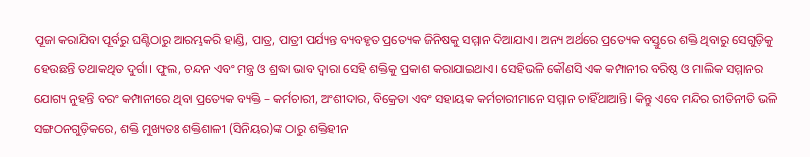ପୂଜା କରାଯିବା ପୂର୍ବରୁ ଘଣ୍ଟିଠାରୁ ଆରମ୍ଭକରି ହାଣ୍ଡି, ପାତ୍ର, ପାତ୍ରୀ ପର୍ଯ୍ୟନ୍ତ ବ୍ୟବହୃତ ପ୍ରତ୍ୟେକ ଜିନିଷକୁ ସମ୍ମାନ ଦିଆଯାଏ। ଅନ୍ୟ ଅର୍ଥରେ ପ୍ରତ୍ୟେକ ବସ୍ତୁରେ ଶକ୍ତି ଥିବାରୁ ସେଗୁଡ଼ିକୁ ହେଉଛନ୍ତି ତଥାକଥିତ ଦୁର୍ଗା। ଫୁଲ, ଚନ୍ଦନ ଏବଂ ମନ୍ତ୍ର ଓ ଶ୍ରଦ୍ଧା ଭାବ ଦ୍ୱାରା ସେହି ଶକ୍ତିକୁ ପ୍ରକାଶ କରାଯାଇଥାଏ। ସେହିଭଳି କୌଣସି ଏକ କମ୍ପାନୀର ବରିଷ୍ଠ ଓ ମାଲିକ ସମ୍ମାନର ଯୋଗ୍ୟ ନୁହନ୍ତି ବରଂ କମ୍ପାନୀରେ ଥିବା ପ୍ରତ୍ୟେକ ବ୍ୟକ୍ତି – କର୍ମଚାରୀ, ଅଂଶୀଦାର, ବିକ୍ରେତା ଏବଂ ସହାୟକ କର୍ମଚାରୀମାନେ ସମ୍ମାନ ଚାହିଁଥାଆନ୍ତି। କିନ୍ତୁ ଏବେ ମନ୍ଦିର ରୀତିନୀତି ଭଳି ସଙ୍ଗଠନଗୁଡ଼ିକରେ, ଶକ୍ତି ମୁଖ୍ୟତଃ ଶକ୍ତିଶାଳୀ (ସିନିୟର)ଙ୍କ ଠାରୁ ଶକ୍ତିହୀନ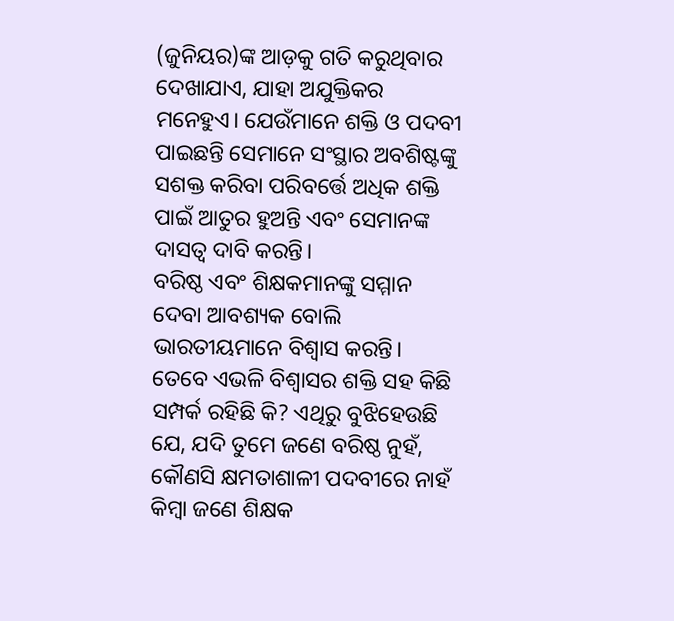(ଜୁନିୟର)ଙ୍କ ଆଡ଼କୁ ଗତି କରୁଥିବାର ଦେଖାଯାଏ, ଯାହା ଅଯୁକ୍ତିକର ମନେହୁଏ। ଯେଉଁମାନେ ଶକ୍ତି ଓ ପଦବୀ ପାଇଛନ୍ତି ସେମାନେ ସଂସ୍ଥାର ଅବଶିଷ୍ଟଙ୍କୁ ସଶକ୍ତ କରିବା ପରିବର୍ତ୍ତେ ଅଧିକ ଶକ୍ତି ପାଇଁ ଆତୁର ହୁଅନ୍ତି ଏବଂ ସେମାନଙ୍କ ଦାସତ୍ୱ ଦାବି କରନ୍ତି।
ବରିଷ୍ଠ ଏବଂ ଶିକ୍ଷକମାନଙ୍କୁ ସମ୍ମାନ ଦେବା ଆବଶ୍ୟକ ବୋଲି ଭାରତୀୟମାନେ ବିଶ୍ୱାସ କରନ୍ତି। ତେବେ ଏଭଳି ବିଶ୍ୱାସର ଶକ୍ତି ସହ କିଛି ସମ୍ପର୍କ ରହିଛି କି? ଏଥିରୁ ବୁଝିହେଉଛି ଯେ, ଯଦି ତୁମେ ଜଣେ ବରିଷ୍ଠ ନୁହଁ, କୌଣସି କ୍ଷମତାଶାଳୀ ପଦବୀରେ ନାହଁ କିମ୍ବା ଜଣେ ଶିକ୍ଷକ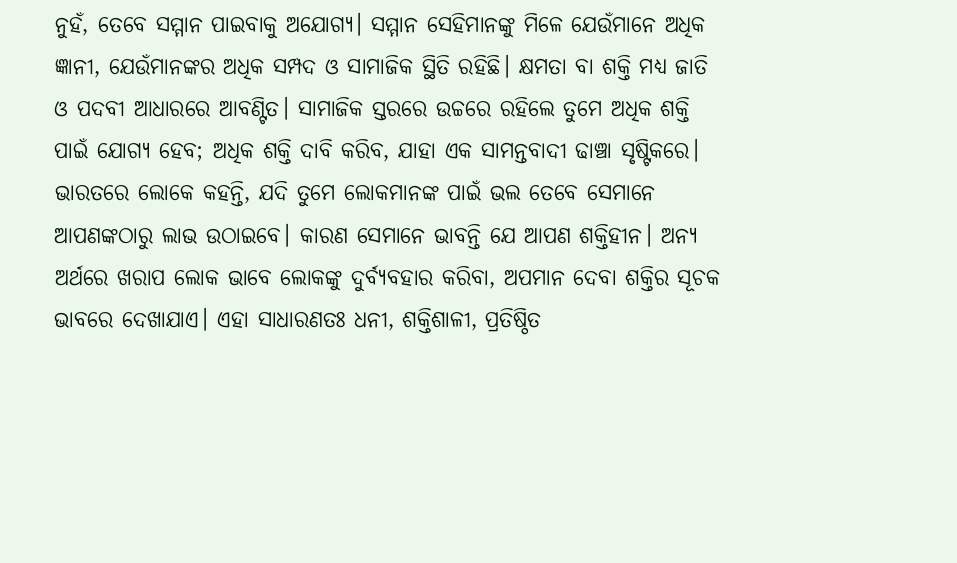ନୁହଁ, ତେବେ ସମ୍ମାନ ପାଇବାକୁ ଅଯୋଗ୍ୟ। ସମ୍ମାନ ସେହିମାନଙ୍କୁ ମିଳେ ଯେଉଁମାନେ ଅଧିକ ଜ୍ଞାନୀ, ଯେଉଁମାନଙ୍କର ଅଧିକ ସମ୍ପଦ ଓ ସାମାଜିକ ସ୍ଥିତି ରହିଛି। କ୍ଷମତା ବା ଶକ୍ତି ମଧ୍ୟ ଜାତି ଓ ପଦବୀ ଆଧାରରେ ଆବଣ୍ଟିତ। ସାମାଜିକ ସ୍ତରରେ ଉଚ୍ଚରେ ରହିଲେ ତୁମେ ଅଧିକ ଶକ୍ତି ପାଇଁ ଯୋଗ୍ୟ ହେବ; ଅଧିକ ଶକ୍ତି ଦାବି କରିବ, ଯାହା ଏକ ସାମନ୍ତବାଦୀ ଢାଞ୍ଚା ସୃଷ୍ଟିକରେ।
ଭାରତରେ ଲୋକେ କହନ୍ତି, ଯଦି ତୁମେ ଲୋକମାନଙ୍କ ପାଇଁ ଭଲ ତେବେ ସେମାନେ ଆପଣଙ୍କଠାରୁ ଲାଭ ଉଠାଇବେ। କାରଣ ସେମାନେ ଭାବନ୍ତି ଯେ ଆପଣ ଶକ୍ତିହୀନ। ଅନ୍ୟ ଅର୍ଥରେ ଖରାପ ଲୋକ ଭାବେ ଲୋକଙ୍କୁ ଦୁର୍ବ୍ୟବହାର କରିବା, ଅପମାନ ଦେବା ଶକ୍ତିର ସୂଚକ ଭାବରେ ଦେଖାଯାଏ। ଏହା ସାଧାରଣତଃ ଧନୀ, ଶକ୍ତିଶାଳୀ, ପ୍ରତିଷ୍ଠିତ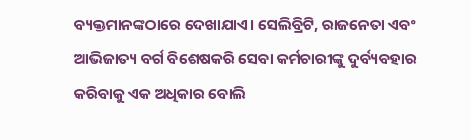ବ୍ୟକ୍ତମାନଙ୍କଠାରେ ଦେଖାଯାଏ। ସେଲିବ୍ରିଟି, ରାଜନେତା ଏବଂ ଆଭିଜାତ୍ୟ ବର୍ଗ ବିଶେଷକରି ସେବା କର୍ମଚାରୀଙ୍କୁ ଦୁର୍ବ୍ୟବହାର କରିବାକୁ ଏକ ଅଧିକାର ବୋଲି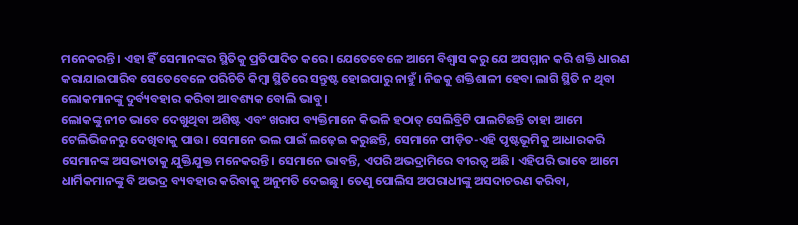ମନେକରନ୍ତି। ଏହା ହିଁ ସେମାନଙ୍କର ସ୍ଥିତିକୁ ପ୍ରତିପାଦିତ କରେ। ଯେତେବେଳେ ଆମେ ବିଶ୍ୱାସ କରୁ ଯେ ଅସମ୍ମାନ କରି ଶକ୍ତି ଧାରଣ କରାଯାଇପାରିବ ସେତେବେଳେ ପରିଚିତି କିମ୍ବା ସ୍ଥିତିରେ ସନ୍ତୁଷ୍ଟ ହୋଇପାରୁ ନାହୁଁ। ନିଜକୁ ଶକ୍ତିଶାଳୀ ହେବା ଲାଗି ସ୍ଥିତି ନ ଥିବା ଲୋକମାନଙ୍କୁ ଦୁର୍ବ୍ୟବହାର କରିବା ଆବଶ୍ୟକ ବୋଲି ଭାବୁ।
ଲୋକଙ୍କୁ ନୀଚ ଭାବେ ଦେଖୁଥିବା ଅଶିଷ୍ଟ ଏବଂ ଖରାପ ବ୍ୟକ୍ତିମାନେ କିଭଳି ହଠାତ୍‌ ସେଲିବ୍ରିଟି ପାଲଟିଛନ୍ତି ତାହା ଆମେ ଟେଲିଭିଜନରୁ ଦେଖିବାକୁ ପାଉ। ସେମାନେ ଭଲ ପାଇଁ ଲଢ଼େଇ କରୁଛନ୍ତି, ସେମାନେ ପୀଡ଼ିତ-ଏହି ପୃଷ୍ଟଭୂମିକୁ ଆଧାରକରି ସେମାନଙ୍କ ଅସଭ୍ୟତାକୁ ଯୁକ୍ତିଯୁକ୍ତ ମନେକରନ୍ତି। ସେମାନେ ଭାବନ୍ତି, ଏପରି ଅଭଦ୍ରାମିରେ ବୀରତ୍ୱ ଅଛି। ଏହିପରି ଭାବେ ଆମେ ଧାର୍ମିକମାନଙ୍କୁ ବି ଅଭଦ୍ର ବ୍ୟବହାର କରିବାକୁ ଅନୁମତି ଦେଇଛୁ। ତେଣୁ ପୋଲିସ ଅପରାଧୀଙ୍କୁ ଅସଦାଚରଣ କରିବା,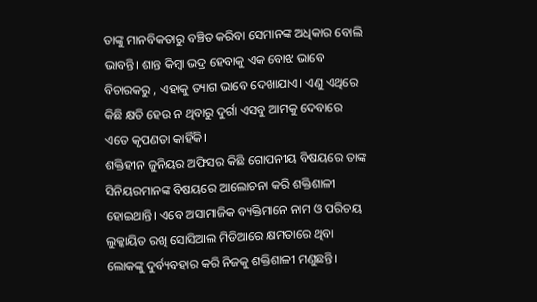ତାଙ୍କୁ ମାନବିକତାରୁ ବଞ୍ଚିତ କରିବା ସେମାନଙ୍କ ଅଧିକାର ବୋଲି ଭାବନ୍ତି। ଶାନ୍ତ କିମ୍ବା ଭଦ୍ର ହେବାକୁ ଏକ ବୋଝ ଭାବେ ବିଚାରକରୁ , ଏହାକୁ ତ୍ୟାଗ ଭାବେ ଦେଖାଯାଏ। ଏଣୁ ଏଥିରେ କିଛି କ୍ଷତି ହେଉ ନ ଥିବାରୁ ଦୁର୍ଗା ଏସବୁ ଆମକୁ ଦେବାରେ ଏତେ କୃପଣତା କାହିଁକି।
ଶକ୍ତିହୀନ ଜୁନିୟର ଅଫିସର କିଛି ଗୋପନୀୟ ବିଷୟରେ ତାଙ୍କ ସିନିୟରମାନଙ୍କ ବିଷୟରେ ଆଲୋଚନା କରି ଶକ୍ତିଶାଳୀ ହୋଇଥାନ୍ତି। ଏବେ ଅସାମାଜିକ ବ୍ୟକ୍ତିମାନେ ନାମ ଓ ପରିଚୟ ଲୁକ୍କାୟିତ ରଖି ସୋସିଆଲ ମିଡିଆରେ କ୍ଷମତାରେ ଥିବା ଲୋକଙ୍କୁ ଦୁର୍ବ୍ୟବହାର କରି ନିଜକୁ ଶକ୍ତିଶାଳୀ ମଣୁଛନ୍ତି।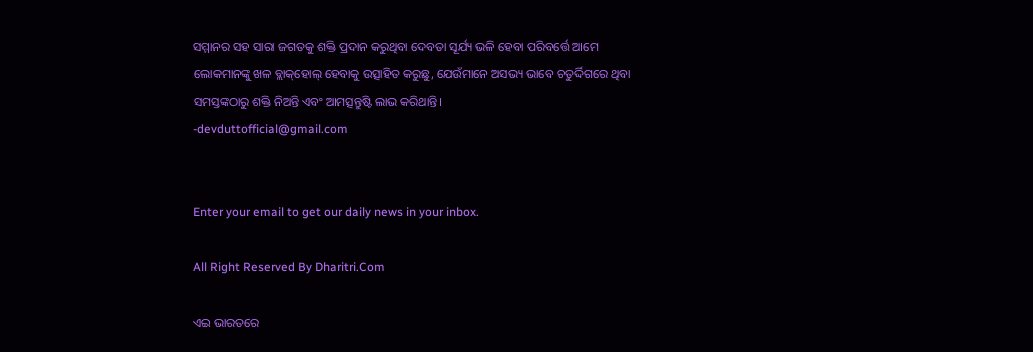ସମ୍ମାନର ସହ ସାରା ଜଗତକୁ ଶକ୍ତି ପ୍ରଦାନ କରୁଥିବା ଦେବତା ସୂର୍ଯ୍ୟ ଭଳି ହେବା ପରିବର୍ତ୍ତେ ଆମେ ଲୋକମାନଙ୍କୁ ଖଳ ବ୍ଲାକ୍‌ହୋଲ୍‌ ହେବାକୁ ଉତ୍ସାହିତ କରୁଛୁ, ଯେଉଁମାନେ ଅସଭ୍ୟ ଭାବେ ଚତୁର୍ଦ୍ଦିଗରେ ଥିବା ସମସ୍ତଙ୍କଠାରୁ ଶକ୍ତି ନିଅନ୍ତି ଏବଂ ଆମତ୍ସନ୍ତୁଷ୍ଟି ଲାଭ କରିଥାନ୍ତି।
-devduttofficial@gmail.com


Enter your email to get our daily news in your inbox.

All Right Reserved By Dharitri.Com

ଏଇ ଭାରତରେ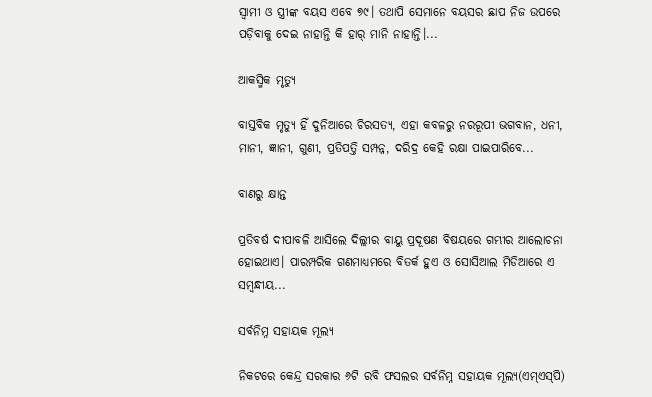ସ୍ବାମୀ ଓ ସ୍ତ୍ରୀଙ୍କ ବୟସ ଏବେ ୭୯। ତଥାପି ସେମାନେ ବୟସର ଛାପ ନିଜ ଉପରେ ପଡ଼ିବାକୁ ଦେଇ ନାହାନ୍ତି କି ହାର୍‌ ମାନି ନାହାନ୍ତି।...

ଆକସ୍ମିକ ମୃତ୍ୟୁ

ବାସ୍ତବିକ ମୃତ୍ୟୁ ହିଁ ଦୁନିଆରେ ଚିରସତ୍ୟ, ଏହା କବଳରୁ ନରରୂପୀ ଭଗବାନ, ଧନୀ, ମାନୀ, ଜ୍ଞାନୀ, ଗୁଣୀ, ପ୍ରତିପତ୍ତି ସମ୍ପନ୍ନ, ଦରିଦ୍ର କେହି ରକ୍ଷା ପାଇପାରିବେ...

ବାଣରୁ କ୍ଷାନ୍ତ

ପ୍ରତିବର୍ଷ ଦୀପାବଳି ଆସିଲେ ଦିଲ୍ଲୀର ବାୟୁ ପ୍ରଦୂଷଣ ବିଷୟରେ ଗମ୍ଭୀର ଆଲୋଚନା ହୋଇଥାଏ। ପାରମ୍ପରିକ ଗଣମାଧ୍ୟମରେ ବିତର୍କ ହୁଏ ଓ ସୋସିଆଲ ମିଡିଆରେ ଏ ସମ୍ବନ୍ଧୀୟ...

ସର୍ବନିମ୍ନ ସହାୟକ ମୂଲ୍ୟ

ନିକଟରେ କେନ୍ଦ୍ର ସରକାର ୬ଟି ରବି ଫସଲର ସର୍ବନିମ୍ନ ସହାୟକ ମୂଲ୍ୟ(ଏମ୍‌ଏସ୍‌ପି)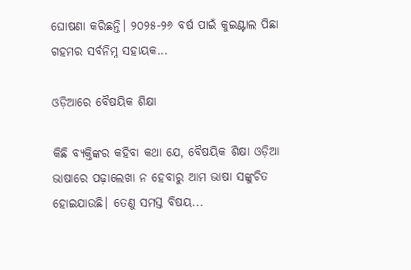ଘୋଷଣା କରିଛନ୍ତି। ୨୦୨୫-୨୬ ବର୍ଷ ପାଇଁ କୁଇଣ୍ଟାଲ ପିଛା ଗହମର ସର୍ବନିମ୍ନ ସହାୟକ...

ଓଡ଼ିଆରେ ବୈଷୟିକ ଶିକ୍ଷା

କିଛି ବ୍ୟକ୍ତିଙ୍କର କହିବା କଥା ଯେ, ବୈଷୟିକ ଶିକ୍ଷା ଓଡ଼ିଆ ଭାଷାରେ ପଢ଼ାଲେଖା ନ ହେବାରୁ ଆମ ଭାଷା ସଙ୍କୁଚିତ ହୋଇଯାଉଛି। ତେଣୁ ସମସ୍ତ ବିଷୟ...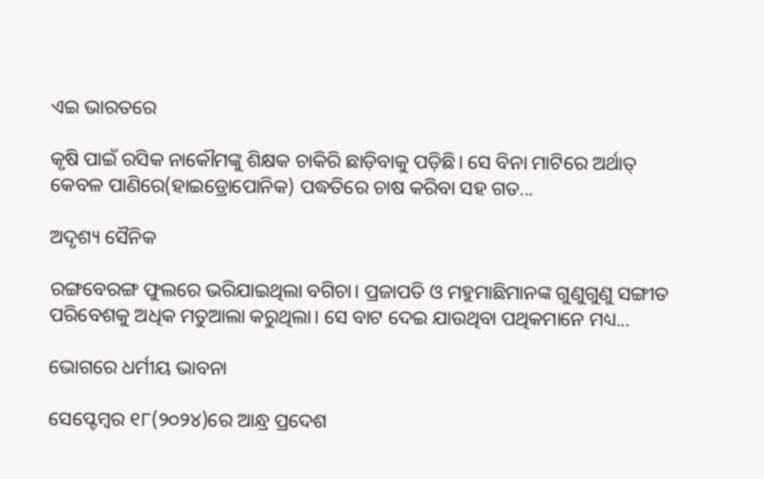ଏଇ ଭାରତରେ

କୃଷି ପାଇଁ ରସିକ ନାକୌମଙ୍କୁ ଶିକ୍ଷକ ଚାକିରି ଛାଡ଼ିବାକୁ ପଡ଼ିଛି। ସେ ବିନା ମାଟିରେ ଅର୍ଥାତ୍‌ କେବଳ ପାଣିରେ(ହାଇଡ୍ରୋପୋନିକ) ପଦ୍ଧତିରେ ଚାଷ କରିବା ସହ ଗତ...

ଅଦୃଶ୍ୟ ସୈନିକ

ରଙ୍ଗବେରଙ୍ଗ ଫୁଲରେ ଭରିଯାଇଥିଲା ବଗିଚା। ପ୍ରଜାପତି ଓ ମହୁମାଛିମାନଙ୍କ ଗୁଣୁଗୁଣୁ ସଙ୍ଗୀତ ପରିବେଶକୁ ଅଧିକ ମତୁଆଲା କରୁଥିଲା। ସେ ବାଟ ଦେଇ ଯାଉଥିବା ପଥିକମାନେ ମଧ୍ୟ...

ଭୋଗରେ ଧର୍ମୀୟ ଭାବନା

ସେପ୍ଟେମ୍ବର ୧୮(୨୦୨୪)ରେ ଆନ୍ଧ୍ର ପ୍ରଦେଶ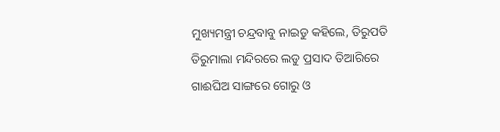ମୁଖ୍ୟମନ୍ତ୍ରୀ ଚନ୍ଦ୍ରବାବୁ ନାଇଡୁ କହିଲେ, ତିରୁପତି ତିରୁମାଲା ମନ୍ଦିରରେ ଲଡୁ ପ୍ରସାଦ ତିଆରିରେ ଗାଈଘିଅ ସାଙ୍ଗରେ ଗୋରୁ ଓ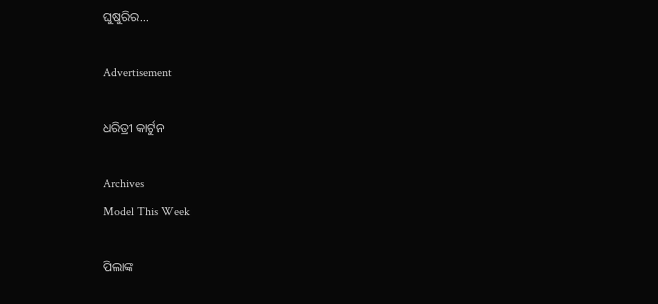ଘୁଷୁରିର...

Advertisement

ଧରିତ୍ରୀ କାର୍ଟୁନ

Archives
Model This Week

ପିଲାଙ୍କ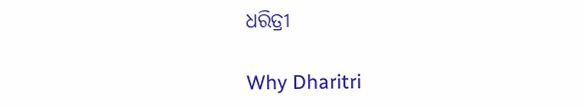ଧରିତ୍ରୀ

Why Dharitri